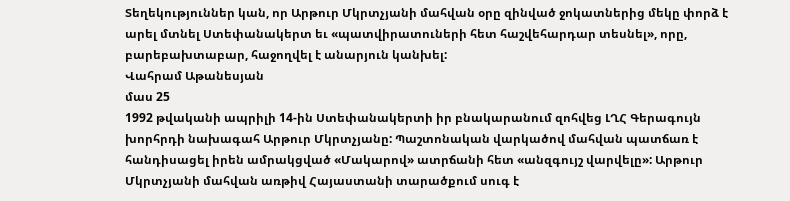Տեղեկություններ կան, որ Արթուր Մկրտչյանի մահվան օրը զինված ջոկատներից մեկը փորձ է արել մտնել Ստեփանակերտ եւ «պատվիրատուների հետ հաշվեհարդար տեսնել», որը, բարեբախտաբար, հաջողվել է անարյուն կանխել:
Վահրամ Աթանեսյան
մաս 25
1992 թվականի ապրիլի 14-ին Ստեփանակերտի իր բնակարանում զոհվեց ԼՂՀ Գերագույն խորհրդի նախագահ Արթուր Մկրտչյանը: Պաշտոնական վարկածով մահվան պատճառ է հանդիսացել իրեն ամրակցված «Մակարով» ատրճանի հետ «անզգույշ վարվելը»: Արթուր Մկրտչյանի մահվան առթիվ Հայաստանի տարածքում սուգ է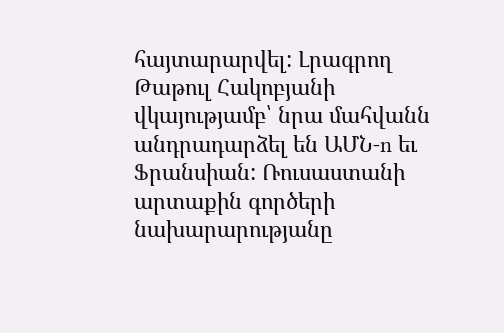հայտարարվել: Լրագրող Թաթուլ Հակոբյանի վկայությամբ՝ նրա մահվանն անդրադարձել են ԱՄՆ‑n եւ Ֆրանսիան: Ռուսաստանի արտաքին գործերի նախարարությանը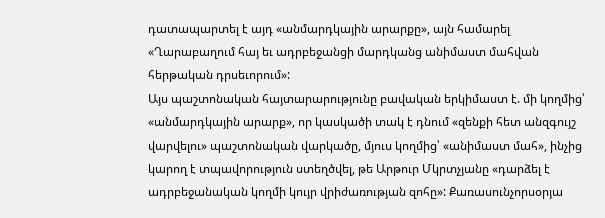դատապարտել է այդ «անմարդկային արարքը», այն համարել «Ղարաբաղում հայ եւ ադրբեջանցի մարդկանց անիմաստ մահվան հերթական դրսեւորում»:
Այս պաշտոնական հայտարարությունը բավական երկիմաստ է. մի կողմից՝ «անմարդկային արարք», որ կասկածի տակ է դնում «զենքի հետ անզգույշ վարվելու» պաշտոնական վարկածը, մյուս կողմից՝ «անիմաստ մահ», ինչից կարող է տպավորություն ստեղծվել, թե Արթուր Մկրտչյանը «դարձել է ադրբեջանական կողմի կույր վրիժառության զոհը»: Քառասունչորսօրյա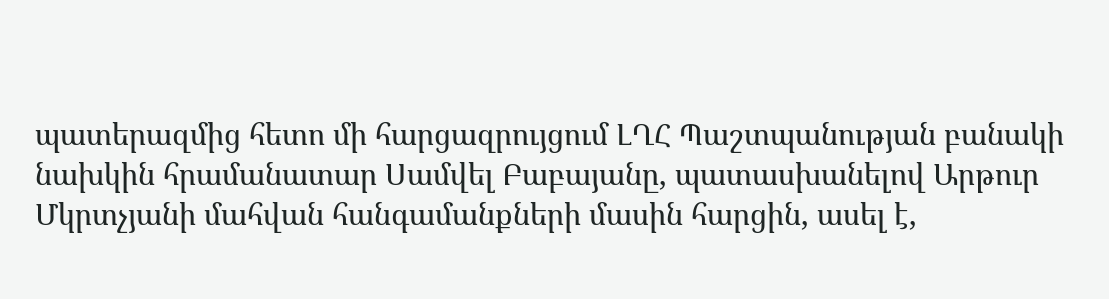պատերազմից հետո մի հարցազրույցում ԼՂՀ Պաշտպանության բանակի նախկին հրամանատար Սամվել Բաբայանը, պատասխանելով Արթուր Մկրտչյանի մահվան հանգամանքների մասին հարցին, ասել է,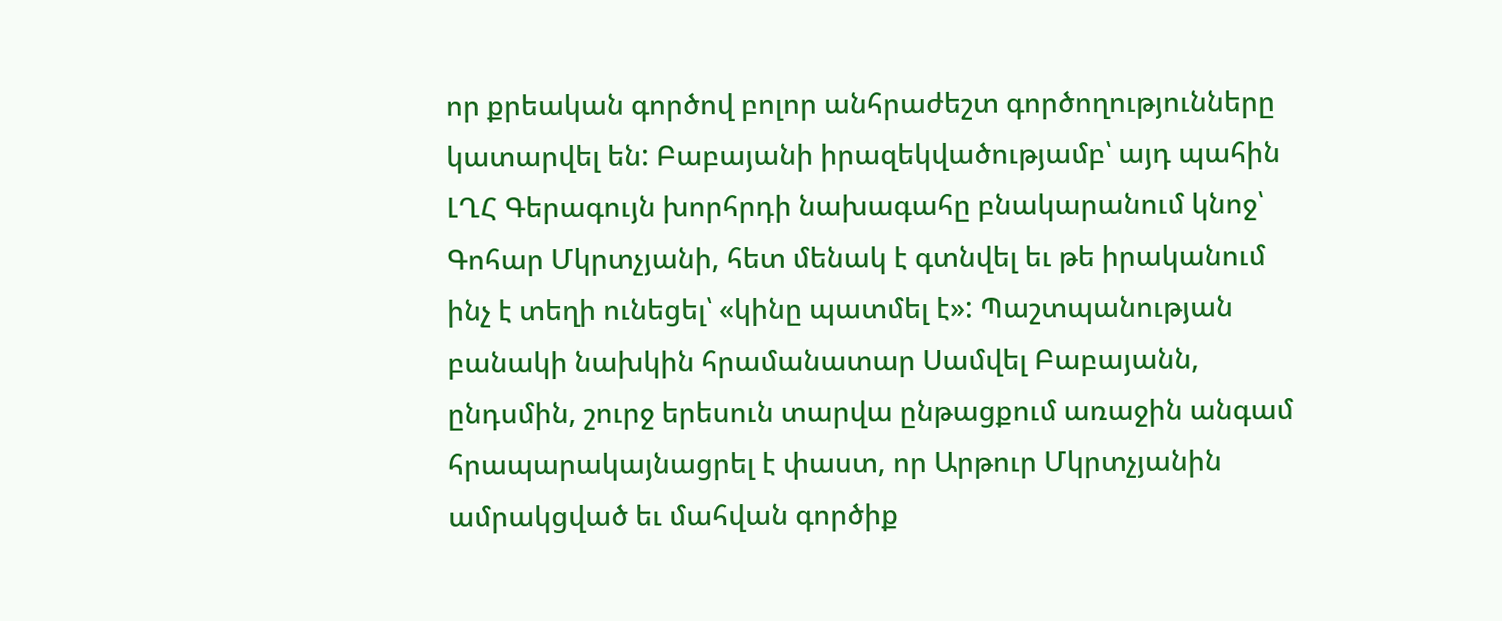որ քրեական գործով բոլոր անհրաժեշտ գործողությունները կատարվել են: Բաբայանի իրազեկվածությամբ՝ այդ պահին ԼՂՀ Գերագույն խորհրդի նախագահը բնակարանում կնոջ՝ Գոհար Մկրտչյանի, հետ մենակ է գտնվել եւ թե իրականում ինչ է տեղի ունեցել՝ «կինը պատմել է»: Պաշտպանության բանակի նախկին հրամանատար Սամվել Բաբայանն, ընդսմին, շուրջ երեսուն տարվա ընթացքում առաջին անգամ հրապարակայնացրել է փաստ, որ Արթուր Մկրտչյանին ամրակցված եւ մահվան գործիք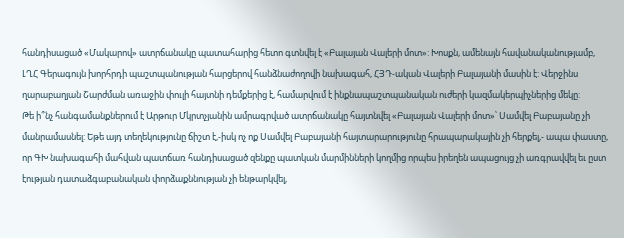հանդիսացած «Մակարով» ատրճանակը պատահարից հետո գտնվել է «Բալայան Վալերի մոտ»: Խոսքն, ամենայն հավանականությամբ, ԼՂՀ Գերագույն խորհրդի պաշտպանության հարցերով հանձնաժողովի նախագահ, ՀՅԴ-ական Վալերի Բալայանի մասին է: Վերջինս ղարաբաղյան Շարժման առաջին փուլի հայտնի դեմքերից է, համարվում է ինքնապաշտպանական ուժերի կազմակերպիչներից մեկը:
Թե ի՞նչ հանգամանքներում է Արթուր Մկրտչյանին ամրագրված ատրճանակը հայտնվել «Բալայան Վալերի մոտ»՝ Սամվել Բաբայանը չի մանրամասնել: Եթե այդ տեղեկությունը ճիշտ է,-իսկ ոչ ոք Սամվել Բաբայանի հայտարարությունը հրապարակային չի հերքել,- ապա փաստը, որ ԳԽ նախագահի մահվան պատճառ հանդիսացած զենքը պատկան մարմինների կողմից որպես իրեղեն ապացույց չի առգրավվել եւ ըստ էության դատաձգաբանական փորձաքննության չի ենթարկվել,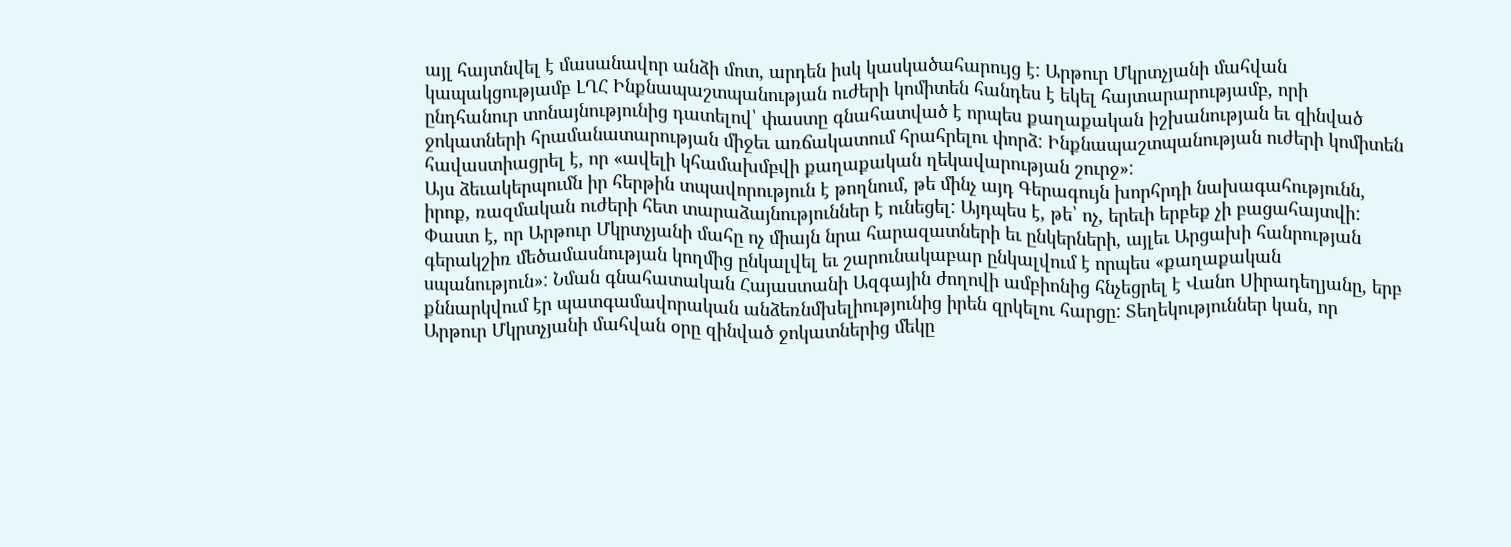այլ հայտնվել է մասանավոր անձի մոտ, արդեն իսկ կասկածահարույց է: Արթուր Մկրտչյանի մահվան կապակցությամբ ԼՂՀ Ինքնապաշտպանության ուժերի կոմիտեն հանդես է եկել հայտարարությամբ, որի ընդհանուր տոնայնությունից դատելով՝ փաստը գնահատված է որպես քաղաքական իշխանության եւ զինված ջոկատների հրամանատարության միջեւ առճակատում հրահրելու փորձ: Ինքնապաշտպանության ուժերի կոմիտեն հավաստիացրել է, որ «ավելի կհամախմբվի քաղաքական ղեկավարության շուրջ»:
Այս ձեւակերպումն իր հերթին տպավորություն է թողնում, թե մինչ այդ Գերագույն խորհրդի նախագահությունն, իրոք, ռազմական ուժերի հետ տարաձայնություններ է ունեցել: Այդպես է, թե՝ ոչ, երեւի երբեք չի բացահայտվի: Փաստ է, որ Արթուր Մկրտչյանի մահը ոչ միայն նրա հարազատների եւ ընկերների, այլեւ Արցախի հանրության գերակշիռ մեծամասնության կողմից ընկալվել եւ շարունակաբար ընկալվում է որպես «քաղաքական սպանություն»: Նման գնահատական Հայաստանի Ազգային ժողովի ամբիոնից հնչեցրել է Վանո Սիրադեղյանը, երբ քննարկվում էր պատգամավորական անձեռնմխելիությունից իրեն զրկելու հարցը: Տեղեկություններ կան, որ Արթուր Մկրտչյանի մահվան օրը զինված ջոկատներից մեկը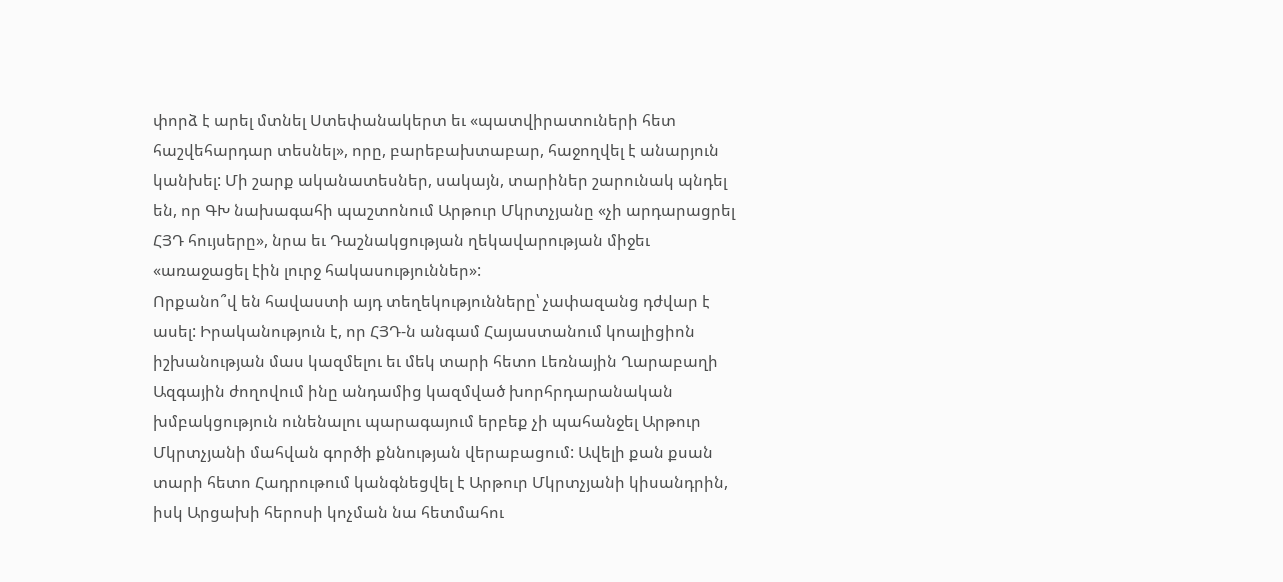փորձ է արել մտնել Ստեփանակերտ եւ «պատվիրատուների հետ հաշվեհարդար տեսնել», որը, բարեբախտաբար, հաջողվել է անարյուն կանխել: Մի շարք ականատեսներ, սակայն, տարիներ շարունակ պնդել են, որ ԳԽ նախագահի պաշտոնում Արթուր Մկրտչյանը «չի արդարացրել ՀՅԴ հույսերը», նրա եւ Դաշնակցության ղեկավարության միջեւ «առաջացել էին լուրջ հակասություններ»:
Որքանո՞վ են հավաստի այդ տեղեկությունները՝ չափազանց դժվար է ասել: Իրականություն է, որ ՀՅԴ‑ն անգամ Հայաստանում կոալիցիոն իշխանության մաս կազմելու եւ մեկ տարի հետո Լեռնային Ղարաբաղի Ազգային ժողովում ինը անդամից կազմված խորհրդարանական խմբակցություն ունենալու պարագայում երբեք չի պահանջել Արթուր Մկրտչյանի մահվան գործի քննության վերաբացում: Ավելի քան քսան տարի հետո Հադրութում կանգնեցվել է Արթուր Մկրտչյանի կիսանդրին, իսկ Արցախի հերոսի կոչման նա հետմահու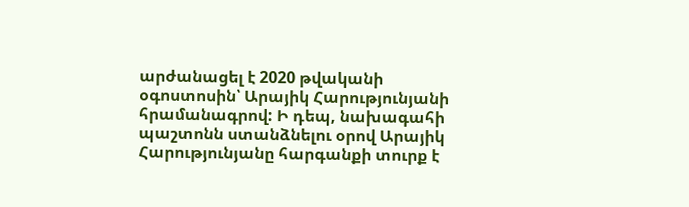արժանացել է 2020 թվականի օգոստոսին՝ Արայիկ Հարությունյանի հրամանագրով: Ի դեպ, նախագահի պաշտոնն ստանձնելու օրով Արայիկ Հարությունյանը հարգանքի տուրք է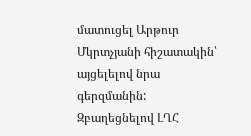մատուցել Արթուր Մկրտչյանի հիշատակին՝ այցելելով նրա գերզմանին: Զբաղեցնելով ԼՂՀ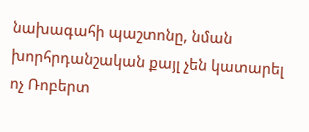նախագահի պաշտոնը, նման խորհրդանշական քայլ չեն կատարել ոչ Ռոբերտ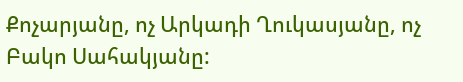Քոչարյանը, ոչ Արկադի Ղուկասյանը, ոչ Բակո Սահակյանը: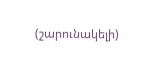(շարունակելի)